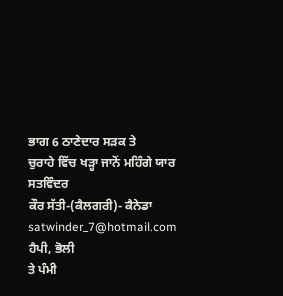ਭਾਗ 6 ਠਾਣੇਦਾਰ ਸੜਕ ਤੇ
ਚੁਰਾਹੇ ਵਿੱਚ ਖੜ੍ਹਾ ਜਾਨੋਂ ਮਹਿੰਗੇ ਯਾਰ
ਸਤਵਿੰਦਰ
ਕੌਰ ਸੱਤੀ-(ਕੈਲਗਰੀ)- ਕੈਨੇਡਾ satwinder_7@hotmail.com
ਹੈਪੀ, ਭੋਲੀ
ਤੇ ਪੰਮੀ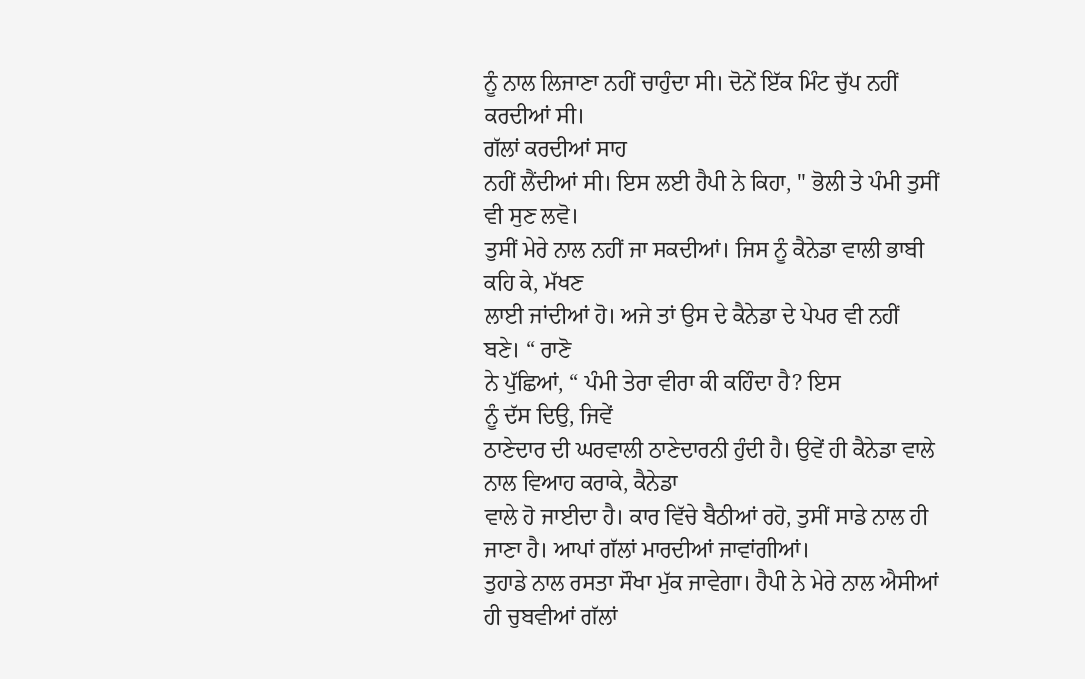ਨੂੰ ਨਾਲ ਲਿਜਾਣਾ ਨਹੀਂ ਚਾਹੁੰਦਾ ਸੀ। ਦੋਨੇਂ ਇੱਕ ਮਿੰਟ ਚੁੱਪ ਨਹੀਂ ਕਰਦੀਆਂ ਸੀ।
ਗੱਲਾਂ ਕਰਦੀਆਂ ਸਾਹ
ਨਹੀਂ ਲੈਂਦੀਆਂ ਸੀ। ਇਸ ਲਈ ਹੈਪੀ ਨੇ ਕਿਹਾ, " ਭੋਲੀ ਤੇ ਪੰਮੀ ਤੁਸੀਂ ਵੀ ਸੁਣ ਲਵੋ।
ਤੁਸੀਂ ਮੇਰੇ ਨਾਲ ਨਹੀਂ ਜਾ ਸਕਦੀਆਂ। ਜਿਸ ਨੂੰ ਕੈਨੇਡਾ ਵਾਲੀ ਭਾਬੀ ਕਹਿ ਕੇ, ਮੱਖਣ
ਲਾਈ ਜਾਂਦੀਆਂ ਹੋ। ਅਜੇ ਤਾਂ ਉਸ ਦੇ ਕੈਨੇਡਾ ਦੇ ਪੇਪਰ ਵੀ ਨਹੀਂ ਬਣੇ। “ ਰਾਣੋ
ਨੇ ਪੁੱਛਿਆਂ, “ ਪੰਮੀ ਤੇਰਾ ਵੀਰਾ ਕੀ ਕਹਿੰਦਾ ਹੈ? ਇਸ
ਨੂੰ ਦੱਸ ਦਿਉ, ਜਿਵੇਂ
ਠਾਣੇਦਾਰ ਦੀ ਘਰਵਾਲੀ ਠਾਣੇਦਾਰਨੀ ਹੁੰਦੀ ਹੈ। ਉਵੇਂ ਹੀ ਕੈਨੇਡਾ ਵਾਲੇ ਨਾਲ ਵਿਆਹ ਕਰਾਕੇ, ਕੈਨੇਡਾ
ਵਾਲੇ ਹੋ ਜਾਈਦਾ ਹੈ। ਕਾਰ ਵਿੱਚੇ ਬੈਠੀਆਂ ਰਹੋ, ਤੁਸੀਂ ਸਾਡੇ ਨਾਲ ਹੀ ਜਾਣਾ ਹੈ। ਆਪਾਂ ਗੱਲਾਂ ਮਾਰਦੀਆਂ ਜਾਵਾਂਗੀਆਂ।
ਤੁਹਾਡੇ ਨਾਲ ਰਸਤਾ ਸੌਖਾ ਮੁੱਕ ਜਾਵੇਗਾ। ਹੈਪੀ ਨੇ ਮੇਰੇ ਨਾਲ ਐਸੀਆਂ ਹੀ ਚੁਬਵੀਆਂ ਗੱਲਾਂ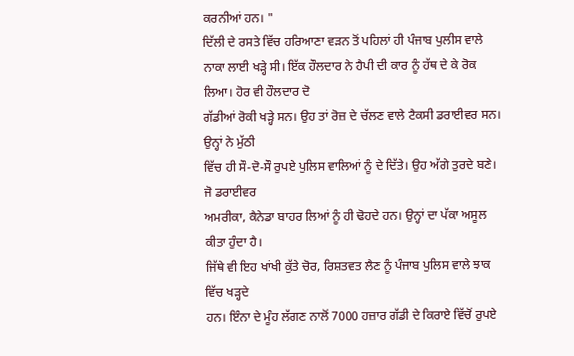ਕਰਨੀਆਂ ਹਨ। "
ਦਿੱਲੀ ਦੇ ਰਸਤੇ ਵਿੱਚ ਹਰਿਆਣਾ ਵੜਨ ਤੋਂ ਪਹਿਲਾਂ ਹੀ ਪੰਜਾਬ ਪੁਲੀਸ ਵਾਲੇ
ਨਾਕਾ ਲਾਈ ਖੜ੍ਹੇ ਸੀ। ਇੱਕ ਹੌਲਦਾਰ ਨੇ ਹੈਪੀ ਦੀ ਕਾਰ ਨੂੰ ਹੱਥ ਦੇ ਕੇ ਰੋਕ ਲਿਆ। ਹੋਰ ਵੀ ਹੌਲਦਾਰ ਦੋ
ਗੱਡੀਆਂ ਰੋਕੀ ਖੜ੍ਹੇ ਸਨ। ਉਹ ਤਾਂ ਰੋਜ਼ ਦੇ ਚੱਲਣ ਵਾਲੇ ਟੈਕਸੀ ਡਰਾਈਵਰ ਸਨ। ਉਨ੍ਹਾਂ ਨੇ ਮੁੱਠੀ
ਵਿੱਚ ਹੀ ਸੌ-ਦੋ-ਸੌ ਰੁਪਏ ਪੁਲਿਸ ਵਾਲਿਆਂ ਨੂੰ ਦੇ ਦਿੱਤੇ। ਉਹ ਅੱਗੇ ਤੁਰਦੇ ਬਣੇ। ਜੋ ਡਰਾਈਵਰ
ਅਮਰੀਕਾ, ਕੈਨੇਡਾ ਬਾਹਰ ਲਿਆਂ ਨੂੰ ਹੀ ਢੋਹਦੇ ਹਨ। ਉਨ੍ਹਾਂ ਦਾ ਪੱਕਾ ਅਸੂਲ ਕੀਤਾ ਹੁੰਦਾ ਹੈ।
ਜਿੱਥੇ ਵੀ ਇਹ ਖਾਂਖੀ ਕੁੱਤੇ ਚੋਰ, ਰਿਸ਼ਤਵਤ ਲੈਣ ਨੂੰ ਪੰਜਾਬ ਪੁਲਿਸ ਵਾਲੇ ਝਾਕ ਵਿੱਚ ਖੜ੍ਹਦੇ
ਹਨ। ਇੰਨਾ ਦੇ ਮੂੰਹ ਲੱਗਣ ਨਾਲੋਂ 7000 ਹਜ਼ਾਰ ਗੱਡੀ ਦੇ ਕਿਰਾਏ ਵਿੱਚੋਂ ਰੁਪਏ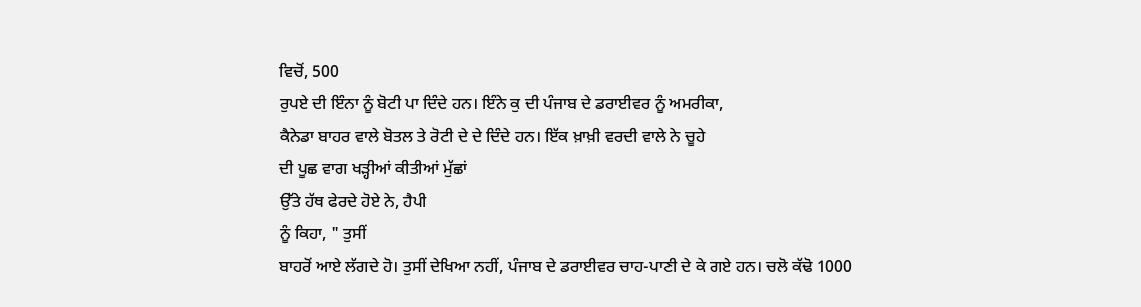ਵਿਚੋਂ, 500
ਰੁਪਏ ਦੀ ਇੰਨਾ ਨੂੰ ਬੋਟੀ ਪਾ ਦਿੰਦੇ ਹਨ। ਇੰਨੇ ਕੁ ਦੀ ਪੰਜਾਬ ਦੇ ਡਰਾਈਵਰ ਨੂੰ ਅਮਰੀਕਾ,
ਕੈਨੇਡਾ ਬਾਹਰ ਵਾਲੇ ਬੋਤਲ ਤੇ ਰੋਟੀ ਦੇ ਦੇ ਦਿੰਦੇ ਹਨ। ਇੱਕ ਖ਼ਾਖ਼ੀ ਵਰਦੀ ਵਾਲੇ ਨੇ ਚੂਹੇ
ਦੀ ਪੂਛ ਵਾਗ ਖੜ੍ਹੀਆਂ ਕੀਤੀਆਂ ਮੁੱਛਾਂ
ਉੱਤੇ ਹੱਥ ਫੇਰਦੇ ਹੋਏ ਨੇ, ਹੈਪੀ
ਨੂੰ ਕਿਹਾ, " ਤੁਸੀਂ
ਬਾਹਰੋਂ ਆਏ ਲੱਗਦੇ ਹੋ। ਤੁਸੀਂ ਦੇਖਿਆ ਨਹੀਂ, ਪੰਜਾਬ ਦੇ ਡਰਾਈਵਰ ਚਾਹ-ਪਾਣੀ ਦੇ ਕੇ ਗਏ ਹਨ। ਚਲੋ ਕੱਢੋ 1000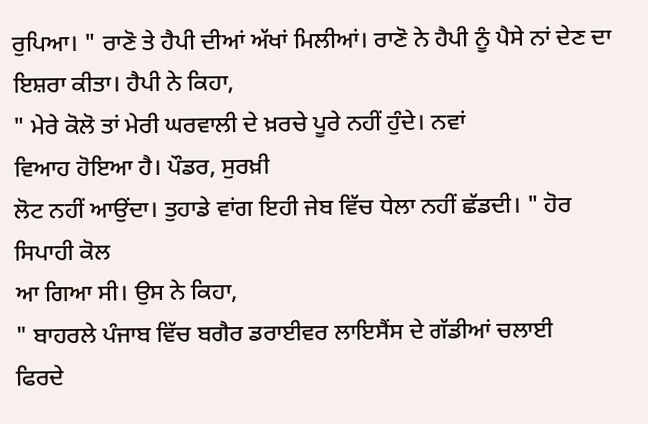ਰੁਪਿਆ। " ਰਾਣੋ ਤੇ ਹੈਪੀ ਦੀਆਂ ਅੱਖਾਂ ਮਿਲੀਆਂ। ਰਾਣੋ ਨੇ ਹੈਪੀ ਨੂੰ ਪੈਸੇ ਨਾਂ ਦੇਣ ਦਾ
ਇਸ਼ਰਾ ਕੀਤਾ। ਹੈਪੀ ਨੇ ਕਿਹਾ,
" ਮੇਰੇ ਕੋਲੋ ਤਾਂ ਮੇਰੀ ਘਰਵਾਲੀ ਦੇ ਖ਼ਰਚੇ ਪੂਰੇ ਨਹੀਂ ਹੁੰਦੇ। ਨਵਾਂ
ਵਿਆਹ ਹੋਇਆ ਹੈ। ਪੌਡਰ, ਸੁਰਖ਼ੀ
ਲੋਟ ਨਹੀਂ ਆਉਂਦਾ। ਤੁਹਾਡੇ ਵਾਂਗ ਇਹੀ ਜੇਬ ਵਿੱਚ ਧੇਲਾ ਨਹੀਂ ਛੱਡਦੀ। " ਹੋਰ ਸਿਪਾਹੀ ਕੋਲ
ਆ ਗਿਆ ਸੀ। ਉਸ ਨੇ ਕਿਹਾ,
" ਬਾਹਰਲੇ ਪੰਜਾਬ ਵਿੱਚ ਬਗੈਰ ਡਰਾਈਵਰ ਲਾਇਸੈਂਸ ਦੇ ਗੱਡੀਆਂ ਚਲਾਈ
ਫਿਰਦੇ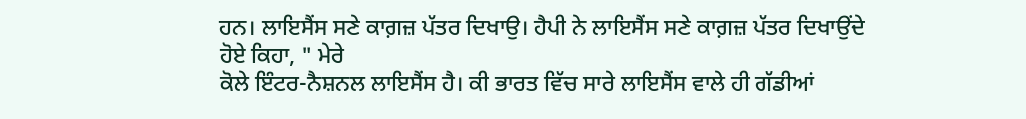ਹਨ। ਲਾਇਸੈਂਸ ਸਣੇ ਕਾਗ਼ਜ਼ ਪੱਤਰ ਦਿਖਾਉ। ਹੈਪੀ ਨੇ ਲਾਇਸੈਂਸ ਸਣੇ ਕਾਗ਼ਜ਼ ਪੱਤਰ ਦਿਖਾਉਂਦੇ
ਹੋਏ ਕਿਹਾ, " ਮੇਰੇ
ਕੋਲੇ ਇੰਟਰ-ਨੈਸ਼ਨਲ ਲਾਇਸੈਂਸ ਹੈ। ਕੀ ਭਾਰਤ ਵਿੱਚ ਸਾਰੇ ਲਾਇਸੈਂਸ ਵਾਲੇ ਹੀ ਗੱਡੀਆਂ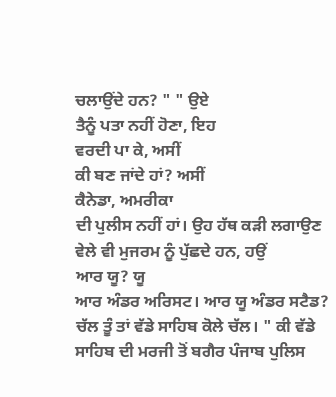ਚਲਾਉਂਦੇ ਹਨ? " " ਉਏ
ਤੈਨੂੰ ਪਤਾ ਨਹੀਂ ਹੋਣਾ, ਇਹ
ਵਰਦੀ ਪਾ ਕੇ, ਅਸੀਂ
ਕੀ ਬਣ ਜਾਂਦੇ ਹਾਂ? ਅਸੀਂ
ਕੈਨੇਡਾ, ਅਮਰੀਕਾ
ਦੀ ਪੁਲੀਸ ਨਹੀਂ ਹਾਂ। ਉਹ ਹੱਥ ਕੜੀ ਲਗਾਉਣ ਵੇਲੇ ਵੀ ਮੁਜਰਮ ਨੂੰ ਪੁੱਛਦੇ ਹਨ, ਹਉਂ
ਆਰ ਯੂ? ਯੂ
ਆਰ ਅੰਡਰ ਅਰਿਸਟ। ਆਰ ਯੂ ਅੰਡਰ ਸਟੈਡ? ਚੱਲ ਤੂੰ ਤਾਂ ਵੱਡੇ ਸਾਹਿਬ ਕੋਲੇ ਚੱਲ। " ਕੀ ਵੱਡੇ
ਸਾਹਿਬ ਦੀ ਮਰਜੀ ਤੋਂ ਬਗੈਰ ਪੰਜਾਬ ਪੁਲਿਸ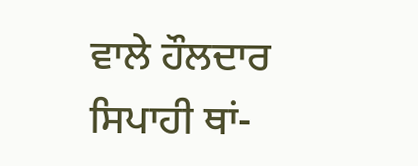ਵਾਲੇ ਹੌਲਦਾਰ ਸਿਪਾਹੀ ਥਾਂ-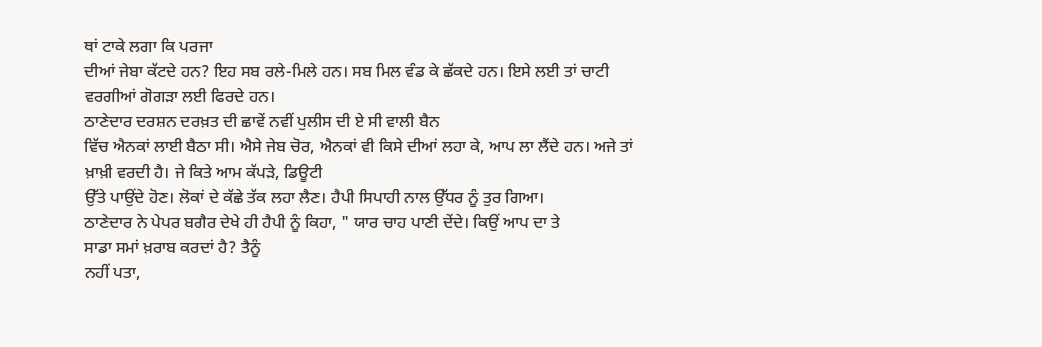ਥਾਂ ਟਾਕੇ ਲਗਾ ਕਿ ਪਰਜਾ
ਦੀਆਂ ਜੇਬਾ ਕੱਟਦੇ ਹਨ? ਇਹ ਸਬ ਰਲੇ-ਮਿਲੇ ਹਨ। ਸਬ ਮਿਲ ਵੰਡ ਕੇ ਛੱਕਦੇ ਹਨ। ਇਸੇ ਲਈ ਤਾਂ ਚਾਟੀ
ਵਰਗੀਆਂ ਗੋਗੜਾ ਲਈ ਫਿਰਦੇ ਹਨ।
ਠਾਣੇਦਾਰ ਦਰਸ਼ਨ ਦਰਖ਼ਤ ਦੀ ਛਾਵੇਂ ਨਵੀਂ ਪੁਲੀਸ ਦੀ ਏ ਸੀ ਵਾਲੀ ਬੈਨ
ਵਿੱਚ ਐਨਕਾਂ ਲਾਈ ਬੈਠਾ ਸੀ। ਐਸੇ ਜੇਬ ਚੋਰ, ਐਨਕਾਂ ਵੀ ਕਿਸੇ ਦੀਆਂ ਲਹਾ ਕੇ, ਆਪ ਲਾ ਲੈਂਦੇ ਹਨ। ਅਜੇ ਤਾਂ ਖ਼ਾਖ਼ੀ ਵਰਦੀ ਹੈ। ਜੇ ਕਿਤੇ ਆਮ ਕੱਪੜੇ, ਡਿਊਟੀ
ਉੱਤੇ ਪਾਉਂਦੇ ਹੋਣ। ਲੋਕਾਂ ਦੇ ਕੱਛੇ ਤੱਕ ਲਹਾ ਲੈਣ। ਹੈਪੀ ਸਿਪਾਹੀ ਨਾਲ ਉੱਧਰ ਨੂੰ ਤੁਰ ਗਿਆ।
ਠਾਣੇਦਾਰ ਨੇ ਪੇਪਰ ਬਗੈਰ ਦੇਖੇ ਹੀ ਹੈਪੀ ਨੂੰ ਕਿਹਾ, " ਯਾਰ ਚਾਹ ਪਾਣੀ ਦੇਂਦੇ। ਕਿਉਂ ਆਪ ਦਾ ਤੇ
ਸਾਡਾ ਸਮਾਂ ਖ਼ਰਾਬ ਕਰਦਾਂ ਹੈ? ਤੈਨੂੰ
ਨਹੀਂ ਪਤਾ,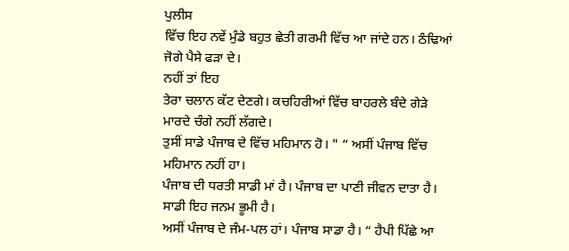ਪੁਲੀਸ
ਵਿੱਚ ਇਹ ਨਵੇਂ ਮੁੰਡੇ ਬਹੁਤ ਛੇਤੀ ਗਰਮੀ ਵਿੱਚ ਆ ਜਾਂਦੇ ਹਨ। ਠੰਢਿਆਂ ਜੋਗੇ ਪੈਸੇ ਫੜਾ ਦੇ।
ਨਹੀਂ ਤਾਂ ਇਹ
ਤੇਰਾ ਚਲਾਨ ਕੱਟ ਦੇਣਗੇ। ਕਚਹਿਰੀਆਂ ਵਿੱਚ ਬਾਹਰਲੇ ਬੰਦੇ ਗੇੜੇ ਮਾਰਦੇ ਚੰਗੇ ਨਹੀਂ ਲੱਗਦੇ।
ਤੁਸੀਂ ਸਾਡੇ ਪੰਜਾਬ ਦੇ ਵਿੱਚ ਮਹਿਮਾਨ ਹੋ। " “ ਅਸੀਂ ਪੰਜਾਬ ਵਿੱਚ ਮਹਿਮਾਨ ਨਹੀਂ ਹਾ।
ਪੰਜਾਬ ਦੀ ਧਰਤੀ ਸਾਡੀ ਮਾਂ ਹੈ। ਪੰਜਾਬ ਦਾ ਪਾਣੀ ਜੀਵਨ ਦਾਤਾ ਹੈ। ਸਾਡੀ ਇਹ ਜਨਮ ਭੂਮੀ ਹੈ।
ਅਸੀਂ ਪੰਜਾਬ ਦੇ ਜੰਮ-ਪਲ ਹਾਂ। ਪੰਜਾਬ ਸਾਡਾ ਹੈ। “ ਹੈਪੀ ਪਿੱਛੇ ਆ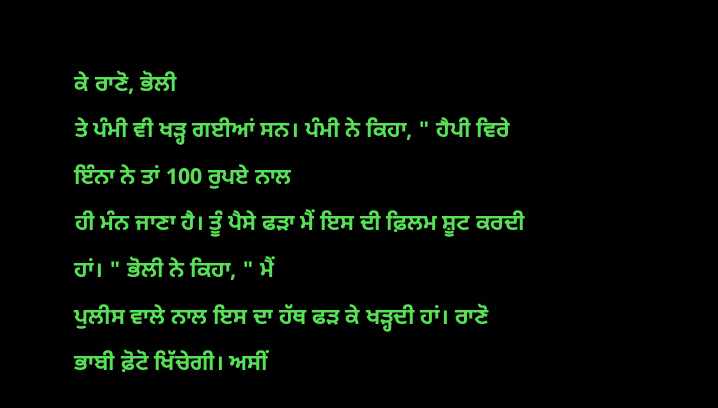ਕੇ ਰਾਣੋ, ਭੋਲੀ
ਤੇ ਪੰਮੀ ਵੀ ਖੜ੍ਹ ਗਈਆਂ ਸਨ। ਪੰਮੀ ਨੇ ਕਿਹਾ, " ਹੈਪੀ ਵਿਰੇ ਇੰਨਾ ਨੇ ਤਾਂ 100 ਰੁਪਏ ਨਾਲ
ਹੀ ਮੰਨ ਜਾਣਾ ਹੈ। ਤੂੰ ਪੈਸੇ ਫੜਾ ਮੈਂ ਇਸ ਦੀ ਫ਼ਿਲਮ ਸ਼ੂਟ ਕਰਦੀ ਹਾਂ। " ਭੋਲੀ ਨੇ ਕਿਹਾ, " ਮੈਂ
ਪੁਲੀਸ ਵਾਲੇ ਨਾਲ ਇਸ ਦਾ ਹੱਥ ਫੜ ਕੇ ਖੜ੍ਹਦੀ ਹਾਂ। ਰਾਣੋ ਭਾਬੀ ਫ਼ੋਟੋ ਖਿੱਚੇਗੀ। ਅਸੀਂ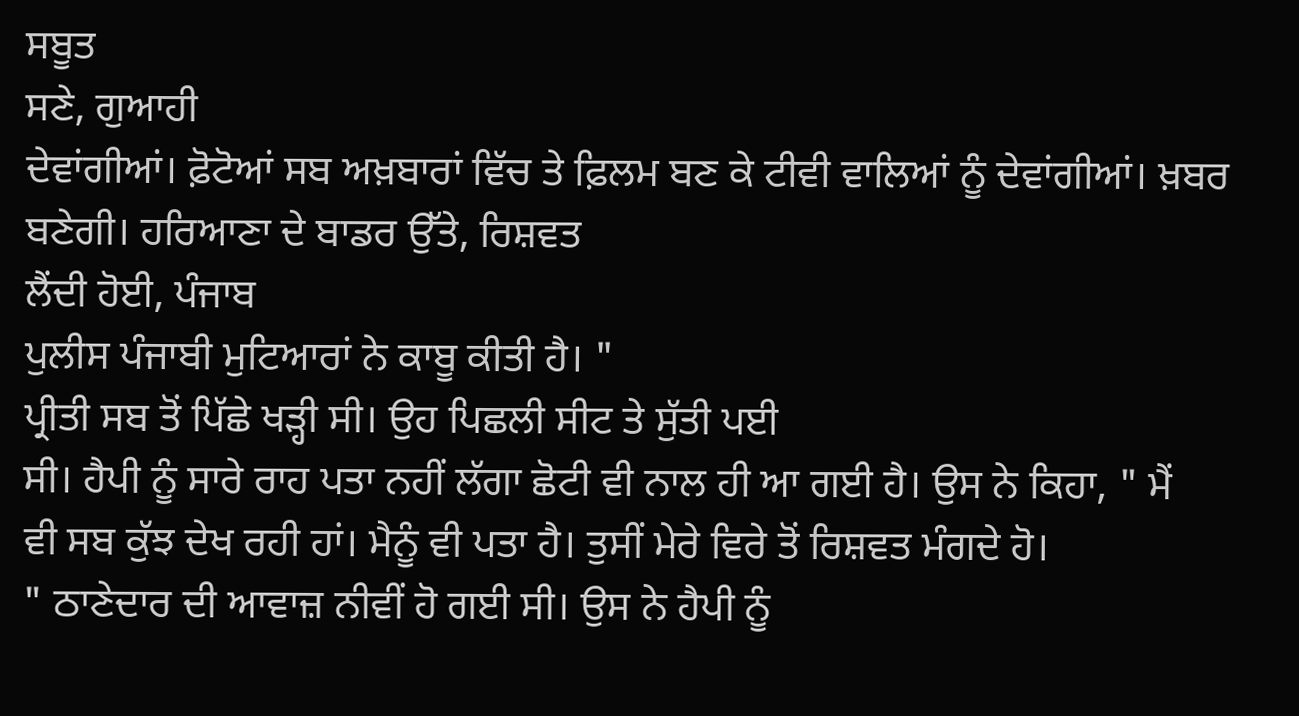ਸਬੂਤ
ਸਣੇ, ਗੁਆਹੀ
ਦੇਵਾਂਗੀਆਂ। ਫ਼ੋਟੋਆਂ ਸਬ ਅਖ਼ਬਾਰਾਂ ਵਿੱਚ ਤੇ ਫ਼ਿਲਮ ਬਣ ਕੇ ਟੀਵੀ ਵਾਲਿਆਂ ਨੂੰ ਦੇਵਾਂਗੀਆਂ। ਖ਼ਬਰ
ਬਣੇਗੀ। ਹਰਿਆਣਾ ਦੇ ਬਾਡਰ ਉੱਤੇ, ਰਿਸ਼ਵਤ
ਲੈਂਦੀ ਹੋਈ, ਪੰਜਾਬ
ਪੁਲੀਸ ਪੰਜਾਬੀ ਮੁਟਿਆਰਾਂ ਨੇ ਕਾਬੂ ਕੀਤੀ ਹੈ। "
ਪ੍ਰੀਤੀ ਸਬ ਤੋਂ ਪਿੱਛੇ ਖੜ੍ਹੀ ਸੀ। ਉਹ ਪਿਛਲੀ ਸੀਟ ਤੇ ਸੁੱਤੀ ਪਈ
ਸੀ। ਹੈਪੀ ਨੂੰ ਸਾਰੇ ਰਾਹ ਪਤਾ ਨਹੀਂ ਲੱਗਾ ਛੋਟੀ ਵੀ ਨਾਲ ਹੀ ਆ ਗਈ ਹੈ। ਉਸ ਨੇ ਕਿਹਾ, " ਮੈਂ
ਵੀ ਸਬ ਕੁੱਝ ਦੇਖ ਰਹੀ ਹਾਂ। ਮੈਨੂੰ ਵੀ ਪਤਾ ਹੈ। ਤੁਸੀਂ ਮੇਰੇ ਵਿਰੇ ਤੋਂ ਰਿਸ਼ਵਤ ਮੰਗਦੇ ਹੋ।
" ਠਾਣੇਦਾਰ ਦੀ ਆਵਾਜ਼ ਨੀਵੀਂ ਹੋ ਗਈ ਸੀ। ਉਸ ਨੇ ਹੈਪੀ ਨੂੰ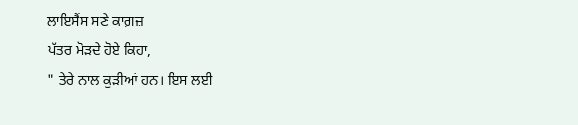ਲਾਇਸੈਂਸ ਸਣੇ ਕਾਗ਼ਜ਼
ਪੱਤਰ ਮੋੜਦੇ ਹੋਏ ਕਿਹਾ,
" ਤੇਰੇ ਨਾਲ ਕੁੜੀਆਂ ਹਨ। ਇਸ ਲਈ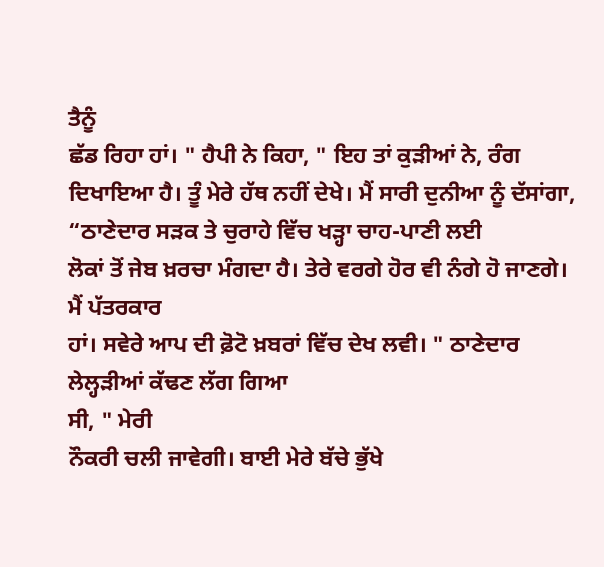ਤੈਨੂੰ
ਛੱਡ ਰਿਹਾ ਹਾਂ। " ਹੈਪੀ ਨੇ ਕਿਹਾ, " ਇਹ ਤਾਂ ਕੁੜੀਆਂ ਨੇ, ਰੰਗ
ਦਿਖਾਇਆ ਹੈ। ਤੂੰ ਮੇਰੇ ਹੱਥ ਨਹੀਂ ਦੇਖੇ। ਮੈਂ ਸਾਰੀ ਦੁਨੀਆ ਨੂੰ ਦੱਸਾਂਗਾ, “ਠਾਣੇਦਾਰ ਸੜਕ ਤੇ ਚੁਰਾਹੇ ਵਿੱਚ ਖੜ੍ਹਾ ਚਾਹ-ਪਾਣੀ ਲਈ
ਲੋਕਾਂ ਤੋਂ ਜੇਬ ਖ਼ਰਚਾ ਮੰਗਦਾ ਹੈ। ਤੇਰੇ ਵਰਗੇ ਹੋਰ ਵੀ ਨੰਗੇ ਹੋ ਜਾਣਗੇ। ਮੈਂ ਪੱਤਰਕਾਰ
ਹਾਂ। ਸਵੇਰੇ ਆਪ ਦੀ ਫ਼ੋਟੋ ਖ਼ਬਰਾਂ ਵਿੱਚ ਦੇਖ ਲਵੀ। " ਠਾਣੇਦਾਰ ਲੇਲ੍ਹੜੀਆਂ ਕੱਢਣ ਲੱਗ ਗਿਆ
ਸੀ, " ਮੇਰੀ
ਨੌਕਰੀ ਚਲੀ ਜਾਵੇਗੀ। ਬਾਈ ਮੇਰੇ ਬੱਚੇ ਭੁੱਖੇ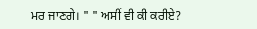ਮਰ ਜਾਣਗੇ। " " ਅਸੀਂ ਵੀ ਕੀ ਕਰੀਏ?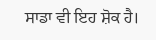ਸਾਡਾ ਵੀ ਇਹ ਸ਼ੋਕ ਹੈ।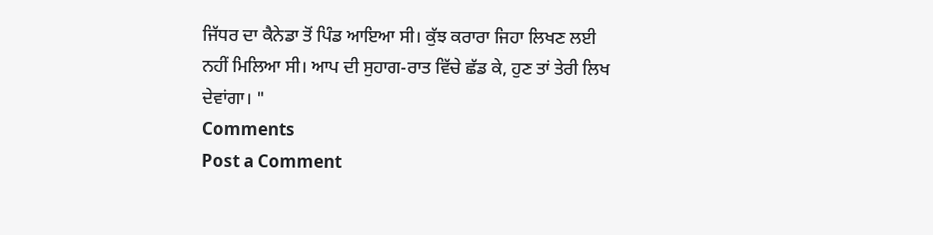ਜਿੱਧਰ ਦਾ ਕੈਨੇਡਾ ਤੋਂ ਪਿੰਡ ਆਇਆ ਸੀ। ਕੁੱਝ ਕਰਾਰਾ ਜਿਹਾ ਲਿਖਣ ਲਈ
ਨਹੀਂ ਮਿਲਿਆ ਸੀ। ਆਪ ਦੀ ਸੁਹਾਗ-ਰਾਤ ਵਿੱਚੇ ਛੱਡ ਕੇ, ਹੁਣ ਤਾਂ ਤੇਰੀ ਲਿਖ ਦੇਵਾਂਗਾ। "
Comments
Post a Comment